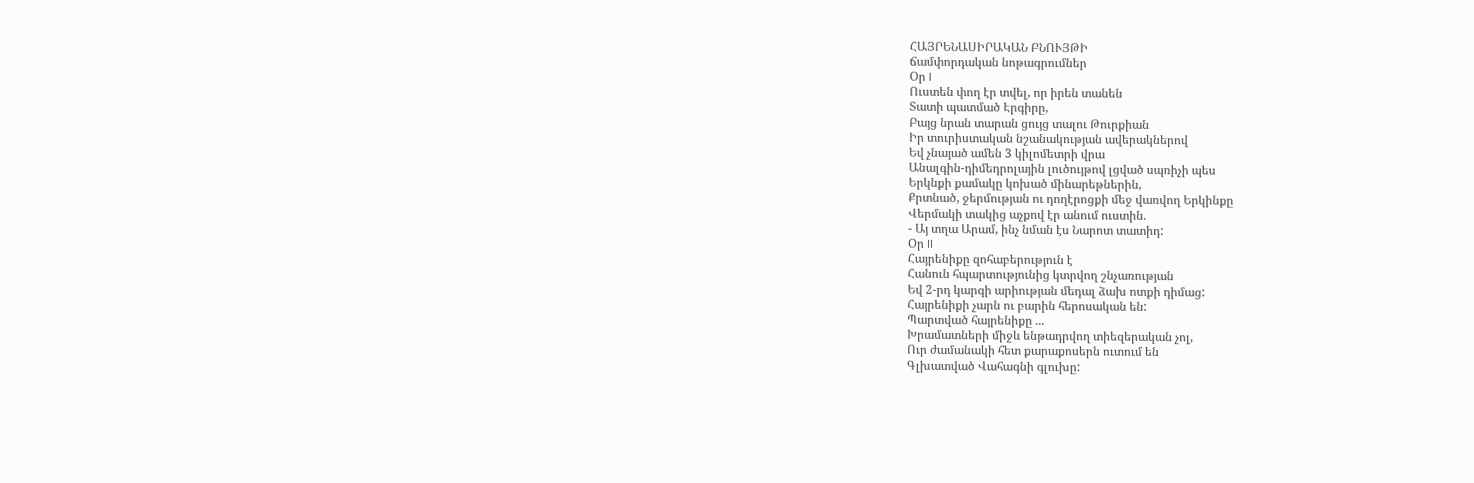ՀԱՅՐԵՆԱՍԻՐԱԿԱՆ ԲՆՈՒՅԹԻ
ճամփորդական նոթագրումներ
Օր I
Ուստեն փող էր տվել, որ իրեն տանեն
Տատի պատմած Էրգիրը,
Բայց նրան տարան ցույց տալու Թուրքիան
Իր տուրիստական նշանակության ավերակներով
Եվ չնայած ամեն 3 կիլոմետրի վրա
Անալգին-դիմեդրոլային լուծույթով լցված սպռիչի պես
Երկնքի քամակը կոխած մինարեթներին,
Քրտնած, ջերմության ու դողէրոցքի մեջ վառվող Երկինքը
Վերմակի տակից աչքով էր անում ուստին.
- Այ տղա Արամ, ինչ նման էս Նարոտ տատիդ:
Օր II
Հայրենիքը զոհաբերություն է
Հանուն հպարտությունից կտրվող շնչառության
Եվ 2-րդ կարգի արիության մեդալ ձախ ոտքի դիմաց:
Հայրենիքի չարն ու բարին հերոսական են:
Պարտված հայրենիքը ...
Խրամատների միջև ենթադրվող տիեզերական չոլ,
Ուր ժամանակի հետ քարաքոսերն ուտում են
Գլխատված Վահագնի գլուխը: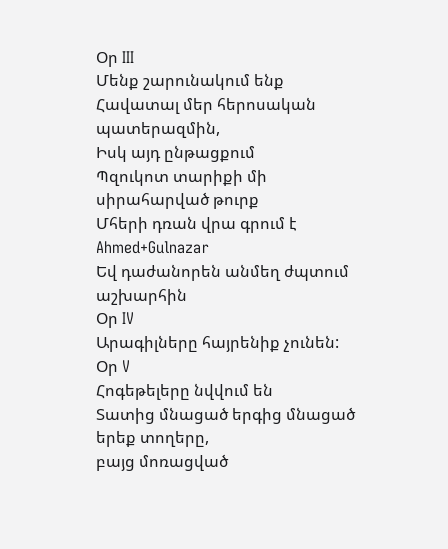Օր III
Մենք շարունակում ենք Հավատալ մեր հերոսական պատերազմին,
Իսկ այդ ընթացքում
Պզուկոտ տարիքի մի սիրահարված թուրք
Մհերի դռան վրա գրում է Ahmed+Gulnazar
Եվ դաժանորեն անմեղ ժպտում աշխարհին
Օր IV
Արագիլները հայրենիք չունեն:
Օր V
Հոգեթելերը նվվում են
Տատից մնացած երգից մնացած
երեք տողերը,
բայց մոռացված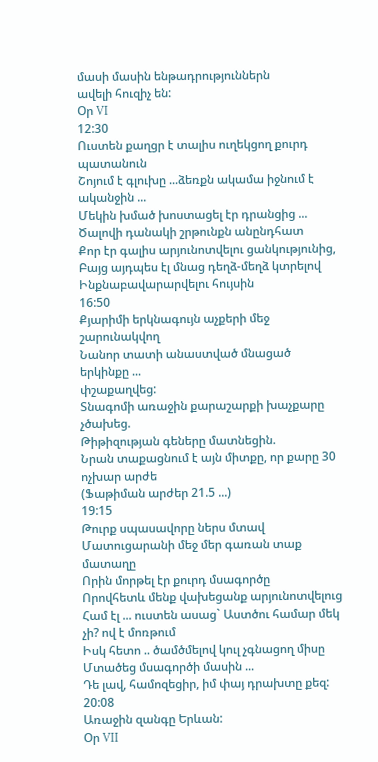մասի մասին ենթադրություններն
ավելի հուզիչ են:
Օր VI
12:30
Ուստեն քաղցր է տալիս ուղեկցող քուրդ պատանուն
Շոյում է գլուխը ...ձեռքն ակամա իջնում է ականջին ...
Մեկին խմած խոստացել էր դրանցից ...
Ծալովի դանակի շրթունքն անընդհատ
Քոր էր գալիս արյունոտվելու ցանկությունից,
Բայց այդպես էլ մնաց դեղձ-մեղձ կտրելով
Ինքնաբավարարվելու հույսին
16:50
Քյարիմի երկնագույն աչքերի մեջ շարունակվող
Նանոր տատի անաստված մնացած երկինքը ...
փշաքաղվեց:
Տնագոմի առաջին քարաշարքի խաչքարը չծախեց.
Թիթիզության գեները մատնեցին.
Նրան տաքացնում է այն միտքը, որ քարը 30 ոչխար արժե
(Ֆաթիման արժեր 21.5 ...)
19:15
Թուրք սպասավորը ներս մտավ
Մատուցարանի մեջ մեր գառան տաք մատաղը
Որին մորթել էր քուրդ մսագործը
Որովհետև մենք վախեցանք արյունոտվելուց
Համ էլ ... ուստեն ասաց` Աստծու համար մեկ չի? ով է մոռթում
Իսկ հետո .. ծամծմելով կուլ չգնացող միսը
Մտածեց մսագործի մասին ...
Դե լավ, համոզեցիր, իմ փայ դրախտը քեզ:
20:08
Առաջին զանգը Երևան:
Օր VII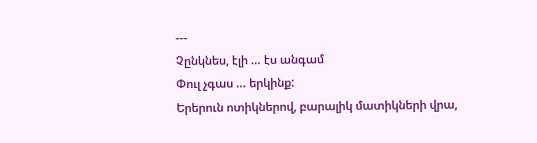---
Չընկնես, էլի … էս անգամ
Փուլ չգաս … երկինք:
Երերուն ոտիկներով, բարալիկ մատիկների վրա,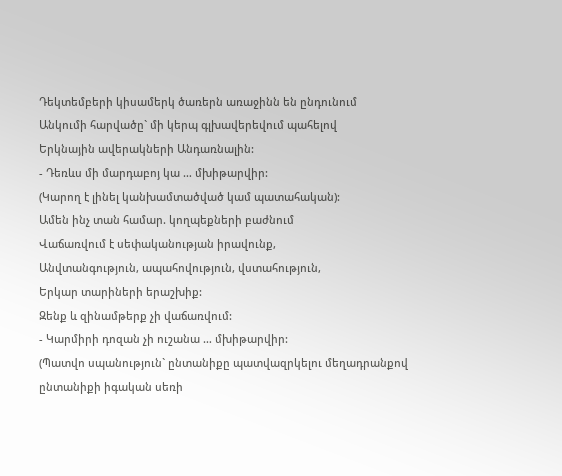Դեկտեմբերի կիսամերկ ծառերն առաջինն են ընդունում
Անկումի հարվածը` մի կերպ գլխավերեվում պահելով
Երկնային ավերակների Անդառնալին:
- Դեռևս մի մարդաբոյ կա … մխիթարվիր:
(Կարող է լինել կանխամտածված կամ պատահական):
Ամեն ինչ տան համար. կողպեքների բաժնում
Վաճառվում է սեփականության իրավունք,
Անվտանգություն, ապահովություն, վստահություն,
Երկար տարիների երաշխիք:
Զենք և զինամթերք չի վաճառվում:
- Կարմիրի դոզան չի ուշանա … մխիթարվիր:
(Պատվո սպանություն` ընտանիքը պատվազրկելու մեղադրանքով
ընտանիքի իգական սեռի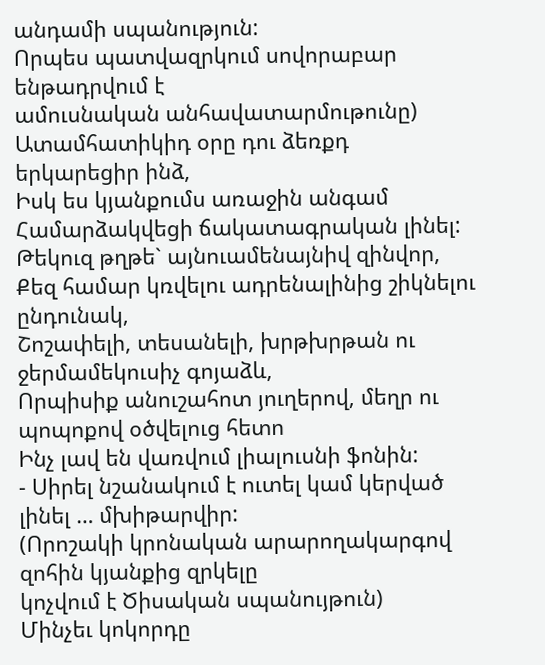անդամի սպանություն:
Որպես պատվազրկում սովորաբար ենթադրվում է
ամուսնական անհավատարմութունը)
Ատամհատիկիդ օրը դու ձեռքդ երկարեցիր ինձ,
Իսկ ես կյանքումս առաջին անգամ
Համարձակվեցի ճակատագրական լինել:
Թեկուզ թղթե` այնուամենայնիվ զինվոր,
Քեզ համար կռվելու ադրենալինից շիկնելու ընդունակ,
Շոշափելի, տեսանելի, խրթխրթան ու ջերմամեկուսիչ գոյաձև,
Որպիսիք անուշահոտ յուղերով, մեղր ու պոպոքով օծվելուց հետո
Ինչ լավ են վառվում լիալուսնի ֆոնին:
- Սիրել նշանակում է ուտել կամ կերված լինել … մխիթարվիր:
(Որոշակի կրոնական արարողակարգով զոհին կյանքից զրկելը
կոչվում է Ծիսական սպանույթուն)
Մինչեւ կոկորդը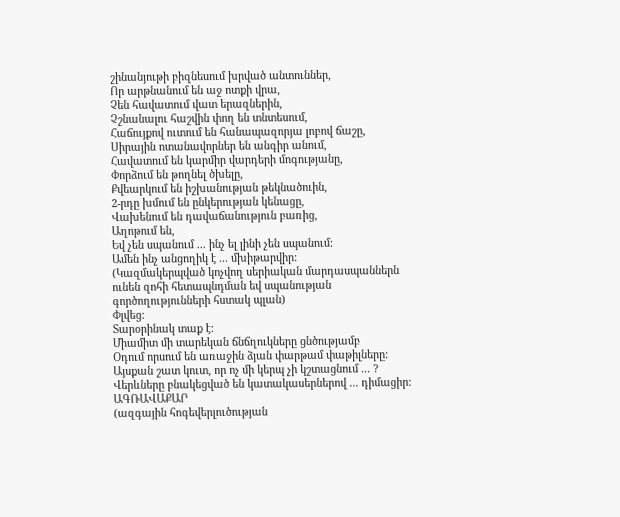շինանյութի բիզնեսում խրված անտուններ,
Որ արթնանում են աջ ոտքի վրա,
Չեն հավատում վատ երազներին,
Չշնանալու հաշվին փող են տնտեսում,
Հաճույքով ուտում են հանապազորյա լոբով ճաշը,
Սիրային ոտանավորներ են անգիր անում,
Հավատում են կարմիր վարդերի մոգությանը,
Փորձում են թողնել ծխելը,
Քվեարկում են իշխանության թեկնածուին,
2-րդը խմում են ընկերության կենացը,
Վախենում են դավաճանություն բառից,
Աղոթում են,
Եվ չեն սպանում ... ինչ ել լինի չեն սպանում:
Ամեն ինչ անցողիկ է ... մխիթարվիր:
(Կազմակերպված կոչվող սերիական մարդասպաններն
ունեն զոհի հետապնդման եվ սպանության
գործողությունների հստակ պլան)
Փլվեց:
Տարօրինակ տաք է:
Միամիտ մի տարեկան ճնճղուկները ցնծությամբ
Օդում որսում են առաջին ձյան փարթամ փաթիլները:
Այսքան շատ կուտ, որ ոչ մի կերպ չի կշտացնում ... ?
Վերևները բնակեցված են կատակասերներով ... դիմացիր:
ԱԳՌԱՎԱՔԱՐ
(ազգային հոգեվերլուծության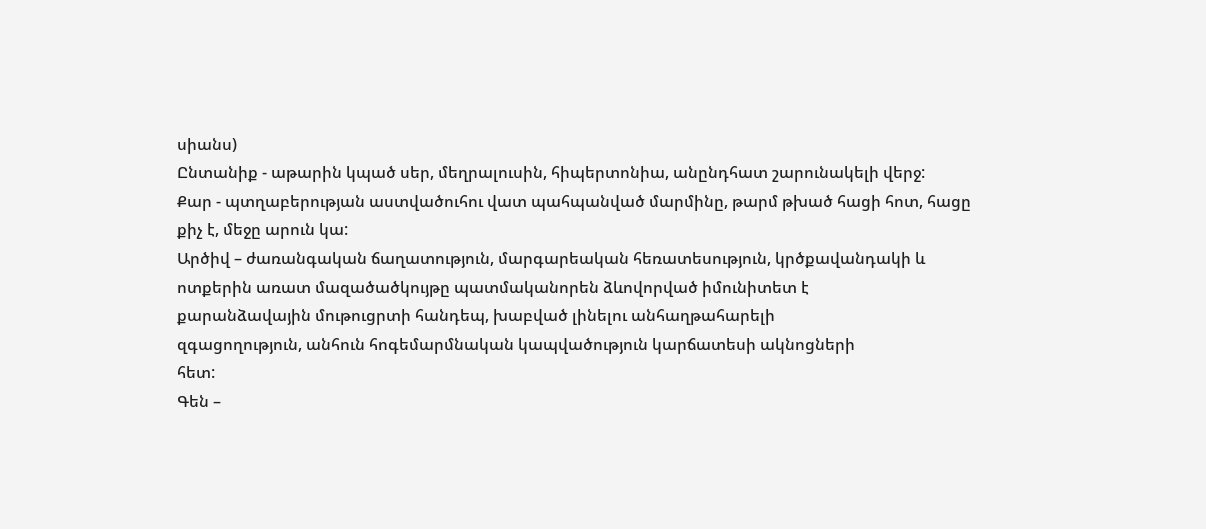սիանս)
Ընտանիք - աթարին կպած սեր, մեղրալուսին, հիպերտոնիա, անընդհատ շարունակելի վերջ:
Քար - պտղաբերության աստվածուհու վատ պահպանված մարմինը, թարմ թխած հացի հոտ, հացը քիչ է, մեջը արուն կա:
Արծիվ – ժառանգական ճաղատություն, մարգարեական հեռատեսություն, կրծքավանդակի և
ոտքերին առատ մազածածկույթը պատմականորեն ձևովորված իմունիտետ է
քարանձավային մութուցրտի հանդեպ, խաբված լինելու անհաղթահարելի
զգացողություն, անհուն հոգեմարմնական կապվածություն կարճատեսի ակնոցների
հետ:
Գեն –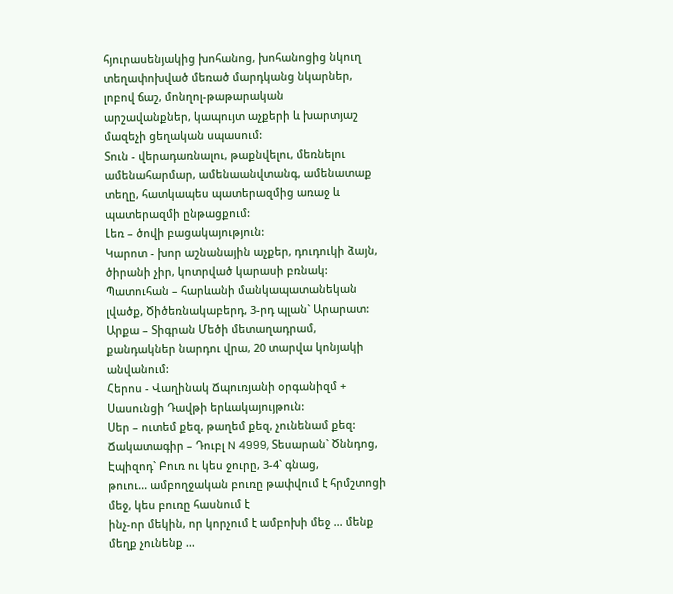հյուրասենյակից խոհանոց, խոհանոցից նկուղ
տեղափոխված մեռած մարդկանց նկարներ, լոբով ճաշ, մոնղոլ-թաթարական
արշավանքներ, կապույտ աչքերի և խարտյաշ մազեչի ցեղական սպասում:
Տուն - վերադառնալու, թաքնվելու, մեռնելու ամենահարմար, ամենաանվտանգ, ամենատաք տեղը, հատկապես պատերազմից առաջ և պատերազմի ընթացքում:
Լեռ – ծովի բացակայություն:
Կարոտ - խոր աշնանային աչքեր, դուդուկի ձայն, ծիրանի չիր, կոտրված կարասի բռնակ:
Պատուհան – հարևանի մանկապատանեկան լվածք, Ծիծեռնակաբերդ, 3-րդ պլան` Արարատ:
Արքա – Տիգրան Մեծի մետաղադրամ, քանդակներ նարդու վրա, 20 տարվա կոնյակի անվանում:
Հերոս - Վաղինակ Ճպուռյանի օրգանիզմ + Սասունցի Դավթի երևակայույթուն:
Սեր – ուտեմ քեզ, թաղեմ քեզ, չունենամ քեզ:
Ճակատագիր – Դուբլ N 4999, Տեսարան` Ծննդոց, Էպիզոդ` Բուռ ու կես ջուրը, 3-4` գնաց,
թուու... ամբողջական բուռը թափվում է հրմշտոցի մեջ, կես բուռը հասնում է
ինչ-որ մեկին, որ կորչում է ամբոխի մեջ ... մենք մեղք չունենք ...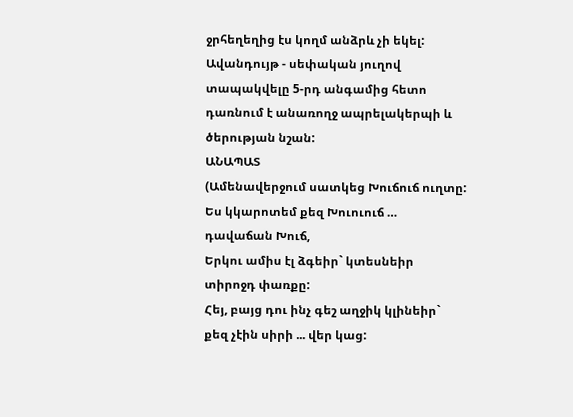ջրհեղեղից էս կողմ անձրև չի եկել:
Ավանդույթ - սեփական յուղով տապակվելը 5-րդ անգամից հետո դառնում է անառողջ ապրելակերպի և ծերության նշան:
ԱՆԱՊԱՏ
(Ամենավերջում սատկեց Խուճուճ ուղտը:
Ես կկարոտեմ քեզ Խուուուճ … դավաճան Խուճ,
Երկու ամիս էլ ձգեիր` կտեսնեիր տիրոջդ փառքը:
Հեյ, բայց դու ինչ գեշ աղջիկ կլինեիր` քեզ չէին սիրի ... վեր կաց: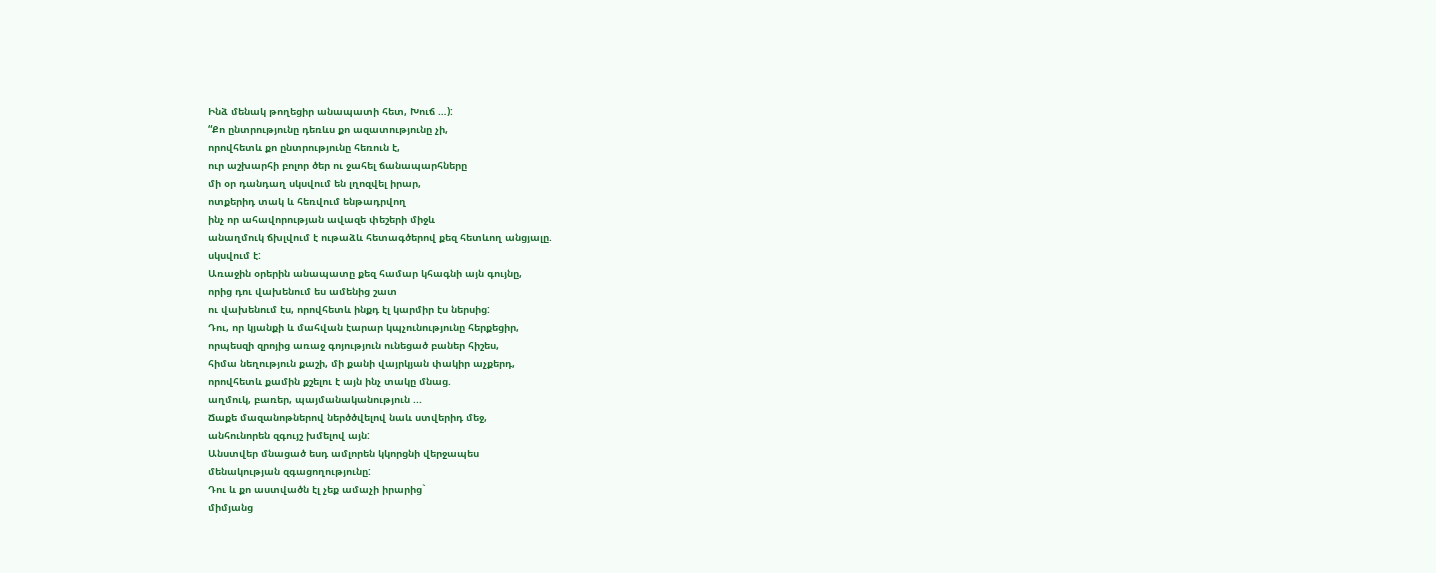Ինձ մենակ թողեցիր անապատի հետ, Խուճ …):
“Քո ընտրությունը դեռևս քո ազատությունը չի,
որովհետև քո ընտրությունը հեռուն է,
ուր աշխարհի բոլոր ծեր ու ջահել ճանապարհները
մի օր դանդաղ սկսվում են լղոզվել իրար,
ոտքերիդ տակ և հեռվում ենթադրվող
ինչ որ ահավորության ավազե փեշերի միջև
անաղմուկ ճխլվում է ութաձև հետագծերով քեզ հետևող անցյալը.
սկսվում է:
Առաջին օրերին անապատը քեզ համար կհագնի այն գույնը,
որից դու վախենում ես ամենից շատ
ու վախենում էս, որովհետև ինքդ էլ կարմիր էս ներսից:
Դու, որ կյանքի և մահվան էարար կպչունությունը հերքեցիր,
որպեսզի զրոյից առաջ գոյություն ունեցած բաներ հիշես,
հիմա նեղություն քաշի, մի քանի վայրկյան փակիր աչքերդ,
որովհետև քամին քշելու է այն ինչ տակը մնաց.
աղմուկ, բառեր, պայմանականություն ...
Ճաքե մազանոթներով ներծծվելով նաև ստվերիդ մեջ,
անհունորեն զգույշ խմելով այն:
Անստվեր մնացած եսդ ամլորեն կկորցնի վերջապես
մենակության զգացողությունը:
Դու և քո աստվածն էլ չեք ամաչի իրարից`
միմյանց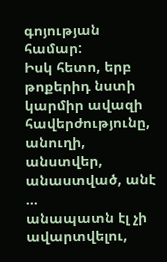գոյության համար:
Իսկ հետո, երբ թոքերիդ նստի
կարմիր ավազի հավերժությունը,
անուղի, անստվեր, անաստված, անէ ...
անապատն էլ չի ավարտվելու,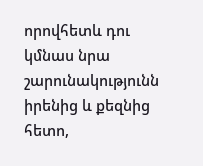որովհետև դու կմնաս նրա շարունակությունն
իրենից և քեզնից հետո,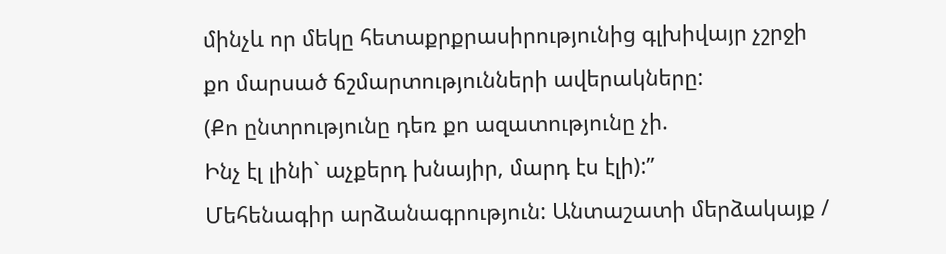մինչև որ մեկը հետաքրքրասիրությունից գլխիվայր չշրջի
քո մարսած ճշմարտությունների ավերակները:
(Քո ընտրությունը դեռ քո ազատությունը չի.
Ինչ էլ լինի` աչքերդ խնայիր, մարդ էս էլի):”
Մեհենագիր արձանագրություն: Անտաշատի մերձակայք /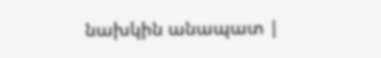նախկին անապատ |